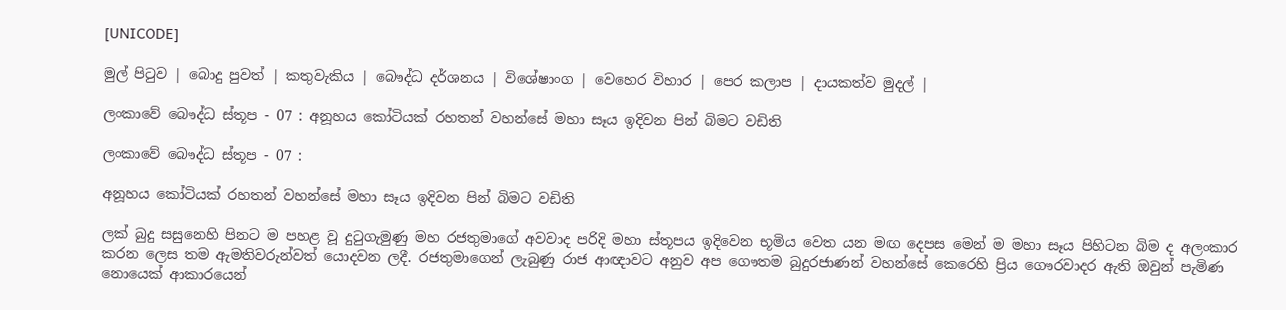[UNICODE]

මුල් පිටුව | බොදු පුවත් | කතුවැකිය | බෞද්ධ දර්ශනය | විශේෂාංග | වෙහෙර විහාර | පෙර කලාප | දායකත්ව මුදල් |

ලංකාවේ බෞද්ධ ස්තූප - 07 : අනූහය කෝටියක් රහතන් වහන්සේ මහා සෑය ඉදිවන පින් බිමට වඩිති

ලංකාවේ බෞද්ධ ස්තූප - 07 :

අනූහය කෝටියක් රහතන් වහන්සේ මහා සෑය ඉදිවන පින් බිමට වඩිති

ලක් බුදු සසුනෙහි පිනට ම පහළ වූ දුටුගැමුණු මහ රජතුමාගේ අවවාද පරිදි මහා ස්තූපය ඉදිවෙන භූමිය වෙත යන මඟ දෙපස මෙන් ම මහා සෑය පිහිටන බිම ද අලංකාර කරන ලෙස තම ඇමතිවරුන්වත් යොදවන ලදී. රජතුමාගෙන් ලැබුණු රාජ ආඥාවට අනුව අප ගෞතම බුදුරජාණන් වහන්සේ කෙරෙහි ප්‍රිය ගෞරවාදර ඇති ඔවුන් පැමිණ නොයෙක් ආකාරයෙන්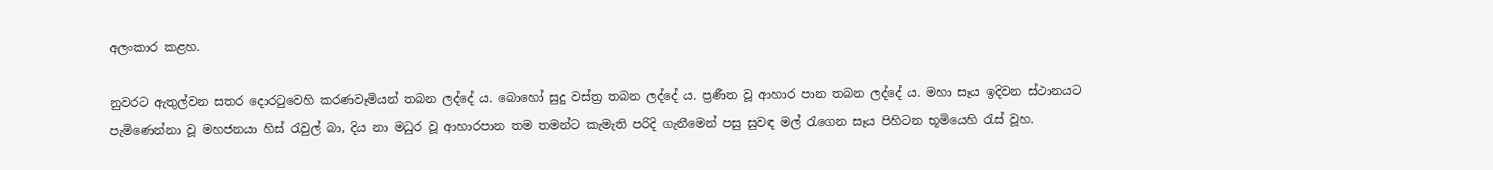අලංකාර කළහ.

නුවරට ඇතුල්වන සතර දොරටුවෙහි කරණවෑමියන් තබන ලද්දේ ය. බොහෝ සුදු වස්ත්‍ර තබන ලද්දේ ය. ප්‍රණීත වූ ආහාර පාන තබන ලද්දේ ය. මහා සෑය ඉදිවන ස්ථානයට පැමිණෙන්නා වූ මහජනයා හිස් රැවුල් බා, දිය නා මධුර වූ ආහාරපාන තම තමන්ට කැමැති පරිදි ගැනීමෙන් පසු සුවඳ මල් රැගෙන සෑය පිහිටන භූමියෙහි රැස් වූහ.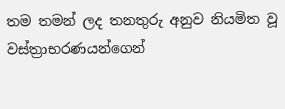තම තමන් ලද තනතුරු අනුව නියමිත වූ වස්ත්‍රාභරණයන්ගෙන්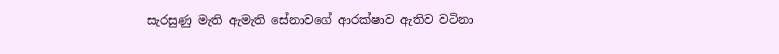සැරසුණු මැති ඇමැති සේනාවගේ ආරක්ෂාව ඇතිව වටිනා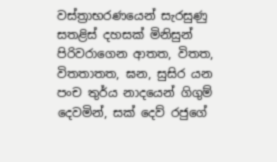වස්ත්‍රාභරණයෙන් සැරසුණු සතළිස් දහසක් මිනිසුන් පිරිවරාගෙන ආතත, විතත, විතතාතත, ඝන, සුසිර යන පංච තුර්ය නාදයෙන් ගිගුම් දෙවමින්, සක් දෙව් රජුගේ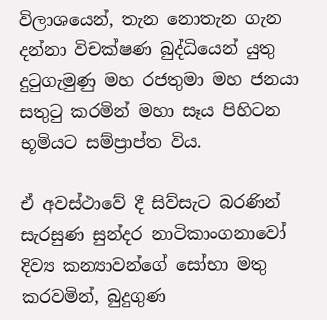විලාශයෙන්, තැන නොතැන ගැන දන්නා විචක්ෂණ බුද්ධියෙන් යුතු දුටුගැමුණු මහ රජතුමා මහ ජනයා සතුටු කරමින් මහා සෑය පිහිටන භූමියට සම්ප්‍රාප්ත විය.

ඒ අවස්ථාවේ දී සිව්සැට බරණින් සැරසුණ සුන්දර නාටිකාංගනාවෝ දිව්‍ය කන්‍යාවන්ගේ සෝභා මතු කරවමින්, බුදුගුණ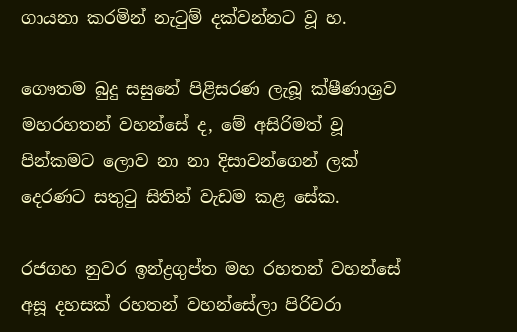ගායනා කරමින් නැටුම් දක්වන්නට වූ හ.

ගෞතම බුදු සසුනේ පිළිසරණ ලැබූ ක්ෂීණාශ්‍රව මහරහතන් වහන්සේ ද, මේ අසිරිමත් වූ පින්කමට ලොව නා නා දිසාවන්ගෙන් ලක් දෙරණට සතුටු සිතින් වැඩම කළ සේක.

රජගහ නුවර ඉන්ද්‍රගුප්ත මහ රහතන් වහන්සේ අසූ දහසක් රහතන් වහන්සේලා පිරිවරා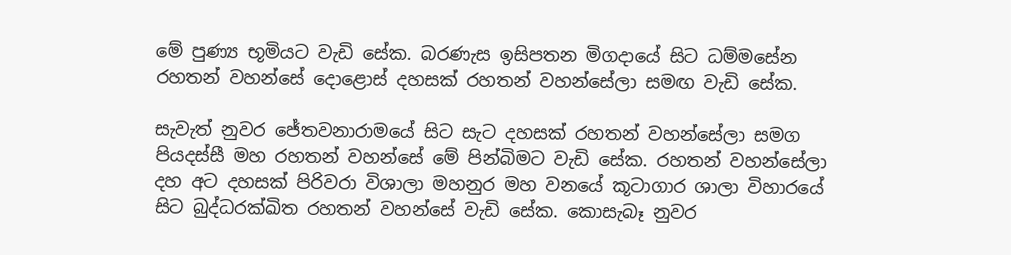මේ පුණ්‍ය භූමියට වැඩි සේක. බරණැස ඉසිපතන මිගදායේ සිට ධම්මසේන රහතන් වහන්සේ දොළොස් දහසක් රහතන් වහන්සේලා සමඟ වැඩි සේක.

සැවැත් නුවර ජේතවනාරාමයේ සිට සැට දහසක් රහතන් වහන්සේලා සමග පියදස්සී මහ රහතන් වහන්සේ මේ පින්බිමට වැඩි සේක. රහතන් වහන්සේලා දහ අට දහසක් පිරිවරා විශාලා මහනුර මහ වනයේ කූටාගාර ශාලා විහාරයේ සිට බුද්ධරක්ඛිත රහතන් වහන්සේ වැඩි සේක. කොසැබෑ නුවර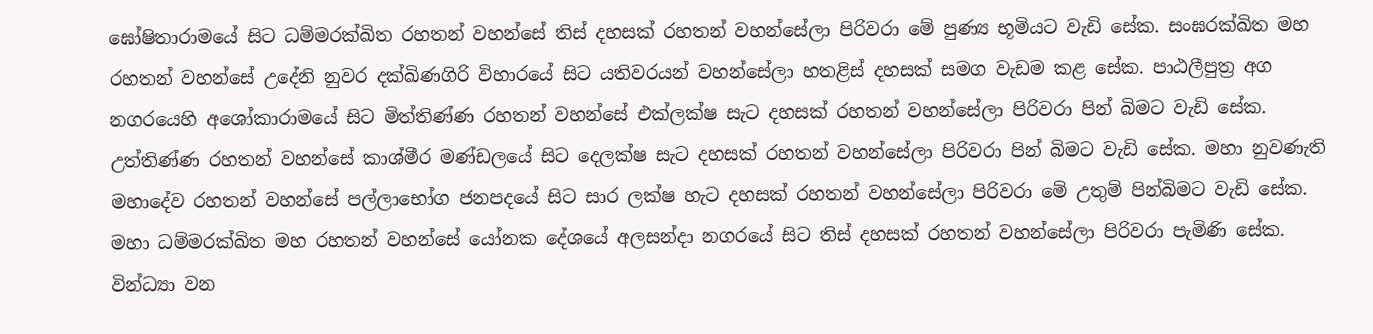ඝෝෂිතාරාමයේ සිට ධම්මරක්ඛිත රහතන් වහන්සේ තිස් දහසක් රහතන් වහන්සේලා පිරිවරා මේ පුණ්‍ය භූමියට වැඩි සේක. සංඝරක්ඛිත මහ රහතන් වහන්සේ උදේනි නුවර දක්ඛිණගිරි විහාරයේ සිට යතිවරයන් වහන්සේලා හතළිස් දහසක් සමග වැඩම කළ සේක. පාඨලීපුත්‍ර අග නගරයෙහි අශෝකාරාමයේ සිට මිත්තිණ්ණ රහතන් වහන්සේ එක්ලක්ෂ සැට දහසක් රහතන් වහන්සේලා පිරිවරා පින් බිමට වැඩි සේක. උත්තිණ්ණ රහතන් වහන්සේ කාශ්මීර මණ්ඩලයේ සිට දෙලක්ෂ සැට දහසක් රහතන් වහන්සේලා පිරිවරා පින් බිමට වැඩි සේක. මහා නුවණැති මහාදේව රහතන් වහන්සේ පල්ලාභෝග ජනපදයේ සිට සාර ලක්ෂ හැට දහසක් රහතන් වහන්සේලා පිරිවරා මේ උතුම් පින්බිමට වැඩි සේක. මහා ධම්මරක්ඛිත මහ රහතන් වහන්සේ යෝනක දේශයේ අලසන්දා නගරයේ සිට තිස් දහසක් රහතන් වහන්සේලා පිරිවරා පැමිණි සේක. වින්ධ්‍යා වන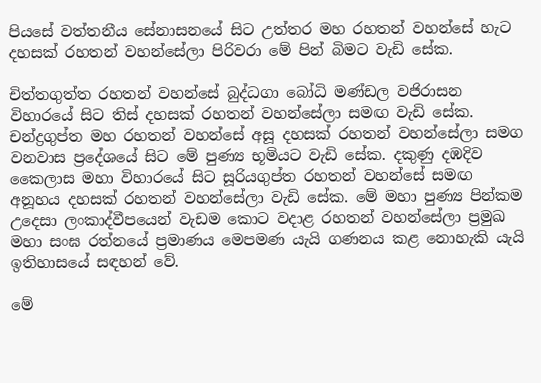පියසේ වත්තනීය සේනාසනයේ සිට උත්තර මහ රහතන් වහන්සේ හැට දහසක් රහතන් වහන්සේලා පිරිවරා මේ පින් බිමට වැඩි සේක.

චිත්තගුත්ත රහතන් වහන්සේ බුද්ධගා බෝධි මණ්ඩල වජිරාසන විහාරයේ සිට තිස් දහසක් රහතන් වහන්සේලා සමඟ වැඩි සේක. චන්ද්‍රගුප්ත මහ රහතන් වහන්සේ අසූ දහසක් රහතන් වහන්සේලා සමග වනවාස ප්‍රදේශයේ සිට මේ පුණ්‍ය භූමියට වැඩි සේක. දකුණු දඹදිව කෛලාස මහා විහාරයේ සිට සූරියගුප්ත රහතන් වහන්සේ සමඟ අනූහය දහසක් රහතන් වහන්සේලා වැඩි සේක. මේ මහා පුණ්‍ය පින්කම උදෙසා ලංකාද්වීපයෙන් වැඩම කොට වදාළ රහතන් වහන්සේලා ප්‍රමුඛ මහා සංඝ රත්නයේ ප්‍රමාණය මෙපමණ යැයි ගණනය කළ නොහැකි යැයි ඉතිහාසයේ සඳහන් වේ.

මේ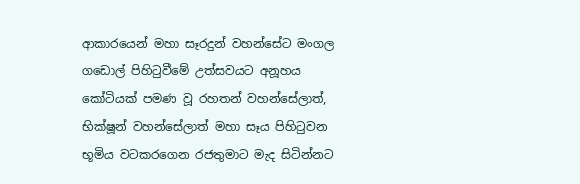ආකාරයෙන් මහා සෑරදුන් වහන්සේට මංගල ගඩොල් පිහිටුවීමේ උත්සවයට අනූහය කෝටියක් පමණ වූ රහතන් වහන්සේලාත්, භික්ෂූන් වහන්සේලාත් මහා සෑය පිහිටුවන භූමිය වටකරගෙන රජතුමාට මැද සිටින්නට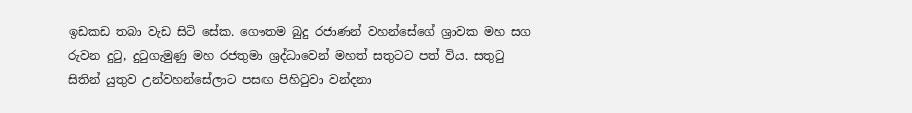ඉඩකඩ තබා වැඩ සිටි සේක. ගෞතම බුදු රජාණන් වහන්සේගේ ශ්‍රාවක මහ සග රුවන දුටු, දුටුගැමුණු මහ රජතුමා ශ්‍රද්ධාවෙන් මහත් සතුටට පත් විය. සතුටු සිතින් යුතුව උන්වහන්සේලාට පසඟ පිහිටුවා වන්දනා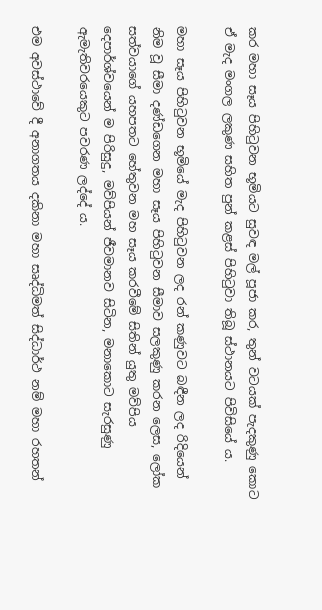කර මහා සෑය පිහිටුවන භූමියට සුවඳ මල් පූජා කර, තුන් වටයක් පැදකුණු කොට ඒ මැද මංගල ලකුණ සහිත පුන් කළස් පිහිටුවා තිබූ ස්ථානයට පිවිසියේ ය.

මහා සෑය පිහිටුවන භූමියේ මැද පිහිටුවන ලද රන් කණුවට බඳීන ලද රිදියෙන් නිම වූ සීමා දණ්ඩගෙන මහා සෑය පිහිටුවන සීමාව සලකුණු කරන ලෙස, ලෝක සත්වයාගේ යහපතට හේතුවන මහ සෑය කරවීමේ සිතින් යුතු මව්පිය දෙපාර්ශ්වයෙන් ම පිරිසුදු, මව්පියන් ජීවමානව සිටින, මනාකොට සැරසුණු ඇමැතිවරයෙකුට පවරණ ලද්දේ ය.

එම අවස්ථාවේ දී අනාගතය දකිනා මහා සෘද්ධිමත් සිද්ධාර්ථ නම් මහා රහතන්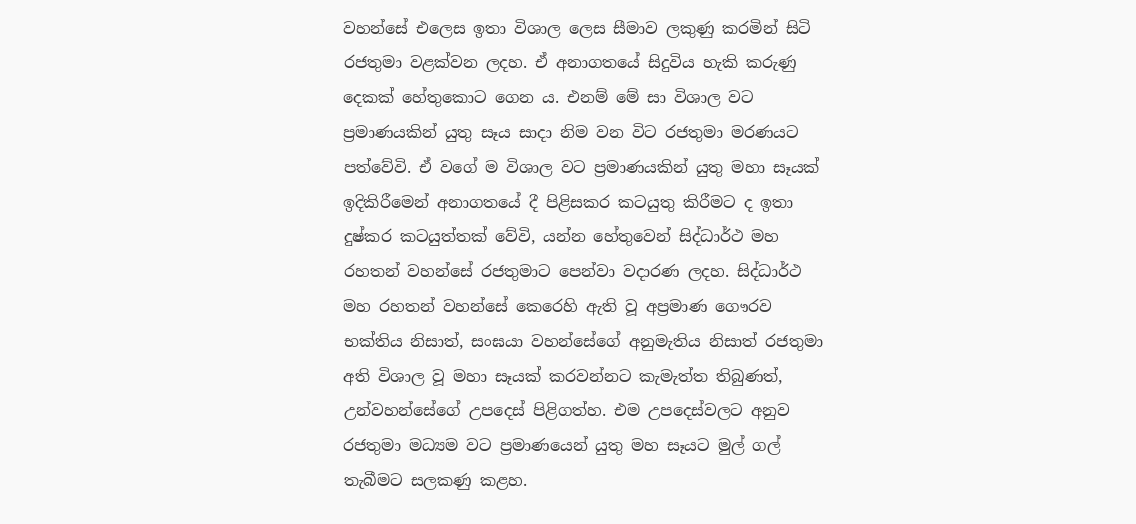වහන්සේ එලෙස ඉතා විශාල ලෙස සීමාව ලකුණු කරමින් සිටි රජතුමා වළක්වන ලදහ. ඒ අනාගතයේ සිදුවිය හැකි කරුණු දෙකක් හේතුකොට ගෙන ය. එනම් මේ සා විශාල වට ප්‍රමාණයකින් යුතු සෑය සාදා නිම වන විට රජතුමා මරණයට පත්වේවි. ඒ වගේ ම විශාල වට ප්‍රමාණයකින් යුතු මහා සෑයක් ඉදිකිරීමෙන් අනාගතයේ දී පිළිසකර කටයුතු කිරීමට ද ඉතා දුෂ්කර කටයුත්තක් වේවි, යන්න හේතුවෙන් සිද්ධාර්ථ මහ රහතන් වහන්සේ රජතුමාට පෙන්වා වදාරණ ලදහ. සිද්ධාර්ථ මහ රහතන් වහන්සේ කෙරෙහි ඇති වූ අප්‍රමාණ ගෞරව භක්තිය නිසාත්, සංඝයා වහන්සේගේ අනුමැතිය නිසාත් රජතුමා අති විශාල වූ මහා සෑයක් කරවන්නට කැමැත්ත තිබුණත්, උන්වහන්සේගේ උපදෙස් පිළිගත්හ. එම උපදෙස්වලට අනුව රජතුමා මධ්‍යම වට ප්‍රමාණයෙන් යුතු මහ සෑයට මුල් ගල් තැබීමට සලකණු කළහ.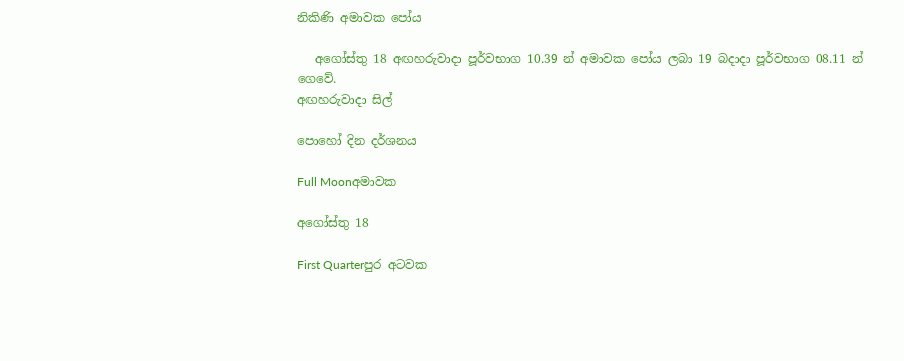නිකිණි අමාවක පෝය

   අගෝස්තු 18 අඟහරුවාදා පූර්වභාග 10.39 න් අමාවක පෝය ලබා 19 බදාදා පූර්වභාග 08.11 න් ගෙවේ.
අඟහරුවාදා සිල්

පොහෝ දින දර්ශනය

Full Moonඅමාවක

අගෝස්තු 18

First Quarterපුර අටවක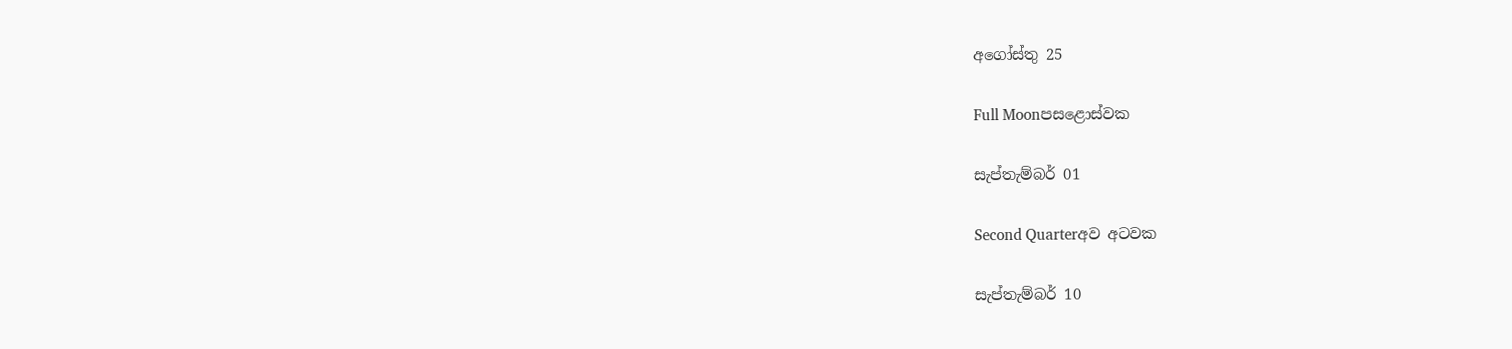අගෝස්තු 25

Full Moonපසළොස්වක

සැප්තැම්බර් 01

Second Quarterඅව අටවක

සැප්තැම්බර් 10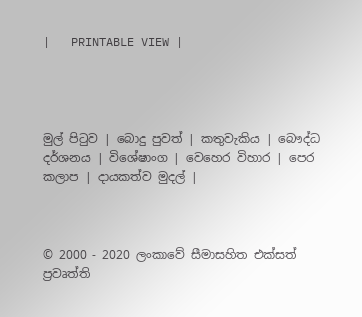|   PRINTABLE VIEW |




මුල් පිටුව | බොදු පුවත් | කතුවැකිය | බෞද්ධ දර්ශනය | විශේෂාංග | වෙහෙර විහාර | පෙර කලාප | දායකත්ව මුදල් |



© 2000 - 2020 ලංකාවේ සීමාසහිත එක්සත් ප්‍රවෘත්ති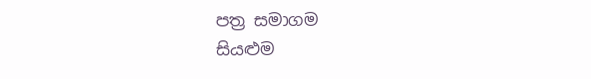පත්‍ර සමාගම
සියළුම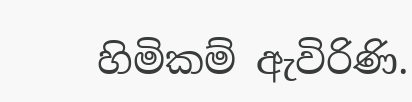හිමිකම් ඇවිරිණි.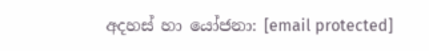අදහස් හා යෝජනා: [email protected]